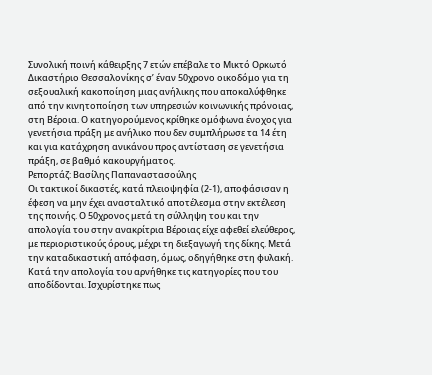Συνολική ποινή κάθειρξης 7 ετών επέβαλε το Μικτό Ορκωτό Δικαστήριο Θεσσαλονίκης σ’ έναν 50χρονο οικοδόμο για τη σεξουαλική κακοποίηση μιας ανήλικης που αποκαλύφθηκε από την κινητοποίηση των υπηρεσιών κοινωνικής πρόνοιας, στη Βέροια. Ο κατηγορούμενος κρίθηκε ομόφωνα ένοχος για γενετήσια πράξη με ανήλικο που δεν συμπλήρωσε τα 14 έτη και για κατάχρηση ανικάνου προς αντίσταση σε γενετήσια πράξη, σε βαθμό κακουργήματος.
Ρεπορτάζ: Βασίλης Παπαναστασούλης
Οι τακτικοί δικαστές, κατά πλειοψηφία (2-1), αποφάσισαν η έφεση να μην έχει ανασταλτικό αποτέλεσμα στην εκτέλεση της ποινής. Ο 50χρονος μετά τη σύλληψη του και την απολογία του στην ανακρίτρια Βέροιας είχε αφεθεί ελεύθερος, με περιοριστικούς όρους, μέχρι τη διεξαγωγή της δίκης. Μετά την καταδικαστική απόφαση, όμως, οδηγήθηκε στη φυλακή.
Κατά την απολογία του αρνήθηκε τις κατηγορίες που του αποδίδονται. Ισχυρίστηκε πως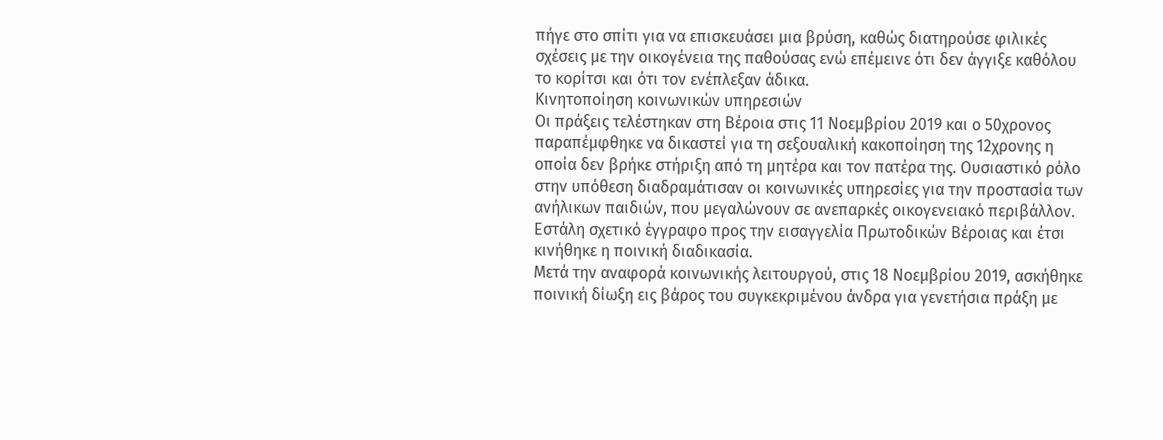πήγε στο σπίτι για να επισκευάσει μια βρύση, καθώς διατηρούσε φιλικές σχέσεις με την οικογένεια της παθούσας ενώ επέμεινε ότι δεν άγγιξε καθόλου το κορίτσι και ότι τον ενέπλεξαν άδικα.
Κινητοποίηση κοινωνικών υπηρεσιών
Οι πράξεις τελέστηκαν στη Βέροια στις 11 Νοεμβρίου 2019 και ο 50χρονος παραπέμφθηκε να δικαστεί για τη σεξουαλική κακοποίηση της 12χρονης η οποία δεν βρήκε στήριξη από τη μητέρα και τον πατέρα της. Ουσιαστικό ρόλο στην υπόθεση διαδραμάτισαν οι κοινωνικές υπηρεσίες για την προστασία των ανήλικων παιδιών, που μεγαλώνουν σε ανεπαρκές οικογενειακό περιβάλλον. Εστάλη σχετικό έγγραφο προς την εισαγγελία Πρωτοδικών Βέροιας και έτσι κινήθηκε η ποινική διαδικασία.
Μετά την αναφορά κοινωνικής λειτουργού, στις 18 Νοεμβρίου 2019, ασκήθηκε ποινική δίωξη εις βάρος του συγκεκριμένου άνδρα για γενετήσια πράξη με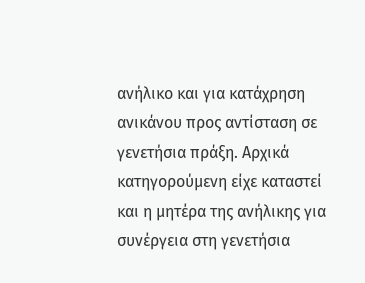ανήλικο και για κατάχρηση ανικάνου προς αντίσταση σε γενετήσια πράξη. Αρχικά κατηγορούμενη είχε καταστεί και η μητέρα της ανήλικης για συνέργεια στη γενετήσια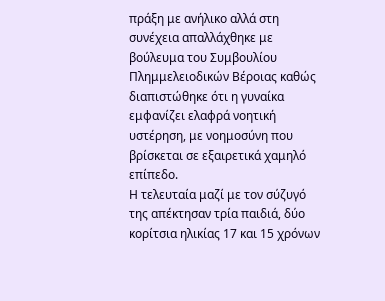πράξη με ανήλικο αλλά στη συνέχεια απαλλάχθηκε με βούλευμα του Συμβουλίου Πλημμελειοδικών Βέροιας καθώς διαπιστώθηκε ότι η γυναίκα εμφανίζει ελαφρά νοητική υστέρηση, με νοημοσύνη που βρίσκεται σε εξαιρετικά χαμηλό επίπεδο.
Η τελευταία μαζί με τον σύζυγό της απέκτησαν τρία παιδιά, δύο κορίτσια ηλικίας 17 και 15 χρόνων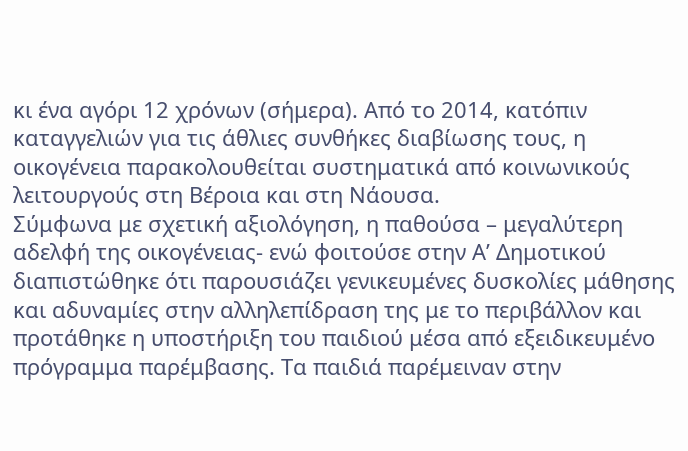κι ένα αγόρι 12 χρόνων (σήμερα). Από το 2014, κατόπιν καταγγελιών για τις άθλιες συνθήκες διαβίωσης τους, η οικογένεια παρακολουθείται συστηματικά από κοινωνικούς λειτουργούς στη Βέροια και στη Νάουσα.
Σύμφωνα με σχετική αξιολόγηση, η παθούσα – μεγαλύτερη αδελφή της οικογένειας- ενώ φοιτούσε στην Α’ Δημοτικού διαπιστώθηκε ότι παρουσιάζει γενικευμένες δυσκολίες μάθησης και αδυναμίες στην αλληλεπίδραση της με το περιβάλλον και προτάθηκε η υποστήριξη του παιδιού μέσα από εξειδικευμένο πρόγραμμα παρέμβασης. Τα παιδιά παρέμειναν στην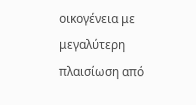οικογένεια με μεγαλύτερη πλαισίωση από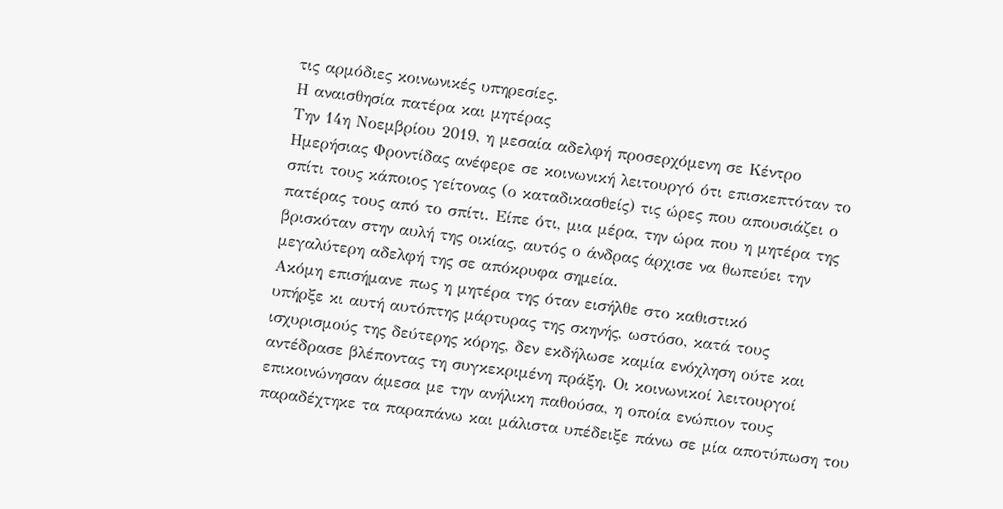τις αρμόδιες κοινωνικές υπηρεσίες.
Η αναισθησία πατέρα και μητέρας
Την 14η Νοεμβρίου 2019, η μεσαία αδελφή προσερχόμενη σε Κέντρο Ημερήσιας Φροντίδας ανέφερε σε κοινωνική λειτουργό ότι επισκεπτόταν το σπίτι τους κάποιος γείτονας (ο καταδικασθείς) τις ώρες που απουσιάζει ο πατέρας τους από το σπίτι. Είπε ότι, μια μέρα, την ώρα που η μητέρα της βρισκόταν στην αυλή της οικίας, αυτός ο άνδρας άρχισε να θωπεύει την μεγαλύτερη αδελφή της σε απόκρυφα σημεία.
Ακόμη επισήμανε πως η μητέρα της όταν εισήλθε στο καθιστικό
υπήρξε κι αυτή αυτόπτης μάρτυρας της σκηνής, ωστόσο, κατά τους ισχυρισμούς της δεύτερης κόρης, δεν εκδήλωσε καμία ενόχληση ούτε και αντέδρασε βλέποντας τη συγκεκριμένη πράξη. Οι κοινωνικοί λειτουργοί επικοινώνησαν άμεσα με την ανήλικη παθούσα, η οποία ενώπιον τους παραδέχτηκε τα παραπάνω και μάλιστα υπέδειξε πάνω σε μία αποτύπωση του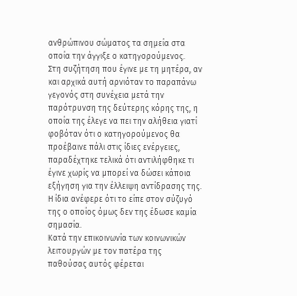ανθρώπινου σώματος τα σημεία στα οποία την άγγιξε ο κατηγορούμενος.
Στη συζήτηση που έγινε με τη μητέρα, αν και αρχικά αυτή αρνιόταν το παραπάνω γεγονός στη συνέχεια μετά την παρότρυνση της δεύτερης κόρης της, η οποία της έλεγε να πει την αλήθεια γιατί φοβόταν ότι ο κατηγορούμενος θα προέβαινε πάλι στις ίδιες ενέργειες, παραδέχτηκε τελικά ότι αντιλήφθηκε τι έγινε χωρίς να μπορεί να δώσει κάποια εξήγηση για την έλλειψη αντίδρασης της. Η ίδια ανέφερε ότι το είπε στον σύζυγό της ο οποίος όμως δεν της έδωσε καμία σημασία.
Κατά την επικοινωνία των κοινωνικών λειτουργών με τον πατέρα της παθούσας αυτός φέρεται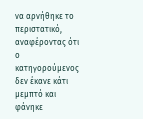να αρνήθηκε το περιστατικό, αναφέροντας ότι ο κατηγορούμενος δεν έκανε κάτι μεμπτό και φάνηκε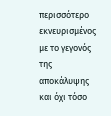περισσότερο εκνευρισμένος με το γεγονός της αποκάλυψης και όχι τόσο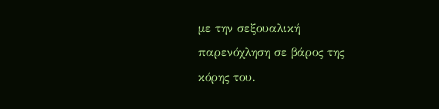με την σεξουαλική παρενόχληση σε βάρος της κόρης του.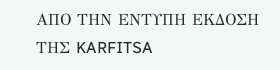ΑΠΟ ΤΗΝ ΕΝΤΥΠΗ ΕΚΔΟΣΗ ΤΗΣ KARFITSA